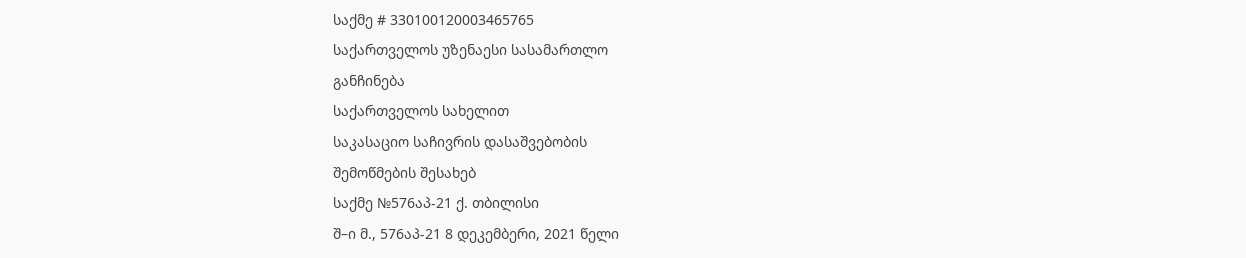საქმე # 330100120003465765
საქართველოს უზენაესი სასამართლო
განჩინება
საქართველოს სახელით
საკასაციო საჩივრის დასაშვებობის
შემოწმების შესახებ
საქმე №576აპ-21 ქ. თბილისი
შ–ი მ., 576აპ-21 8 დეკემბერი, 2021 წელი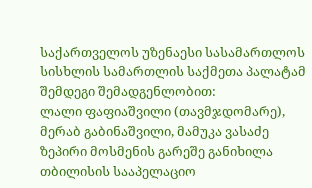საქართველოს უზენაესი სასამართლოს სისხლის სამართლის საქმეთა პალატამ
შემდეგი შემადგენლობით:
ლალი ფაფიაშვილი (თავმჯდომარე),
მერაბ გაბინაშვილი, მამუკა ვასაძე
ზეპირი მოსმენის გარეშე განიხილა თბილისის სააპელაციო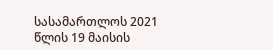სასამართლოს 2021 წლის 19 მაისის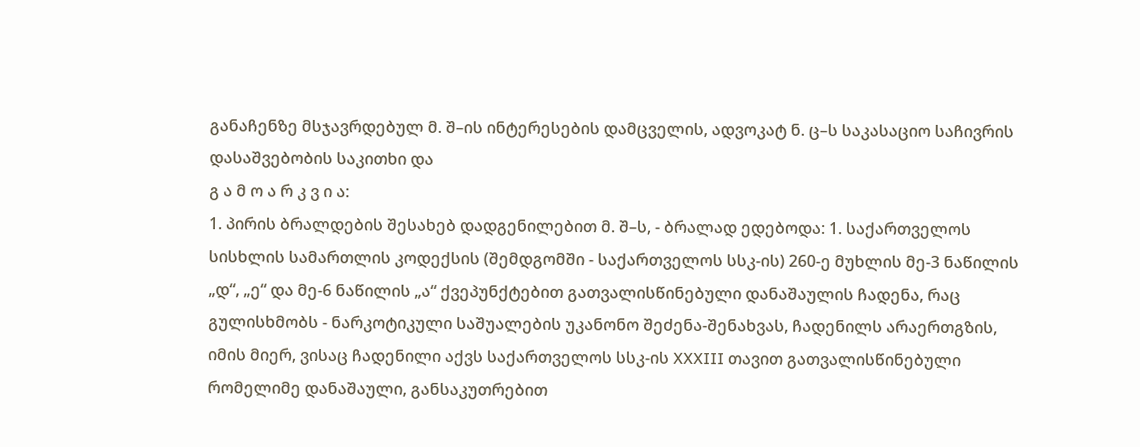განაჩენზე მსჯავრდებულ მ. შ–ის ინტერესების დამცველის, ადვოკატ ნ. ც–ს საკასაციო საჩივრის დასაშვებობის საკითხი და
გ ა მ ო ა რ კ ვ ი ა:
1. პირის ბრალდების შესახებ დადგენილებით მ. შ–ს, - ბრალად ედებოდა: 1. საქართველოს სისხლის სამართლის კოდექსის (შემდგომში - საქართველოს სსკ-ის) 260-ე მუხლის მე-3 ნაწილის „დ“, „ე“ და მე-6 ნაწილის „ა“ ქვეპუნქტებით გათვალისწინებული დანაშაულის ჩადენა, რაც გულისხმობს - ნარკოტიკული საშუალების უკანონო შეძენა-შენახვას, ჩადენილს არაერთგზის, იმის მიერ, ვისაც ჩადენილი აქვს საქართველოს სსკ-ის XXXIII თავით გათვალისწინებული რომელიმე დანაშაული, განსაკუთრებით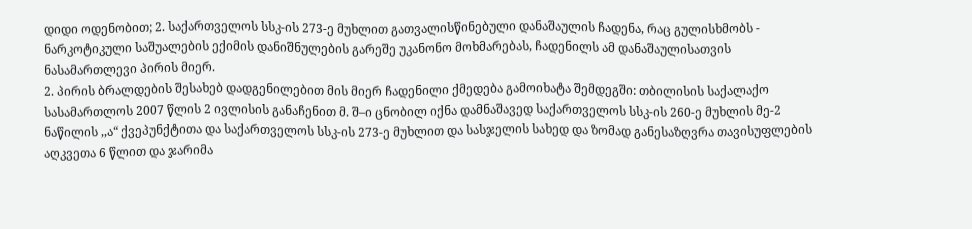დიდი ოდენობით; 2. საქართველოს სსკ-ის 273-ე მუხლით გათვალისწინებული დანაშაულის ჩადენა, რაც გულისხმობს - ნარკოტიკული საშუალების ექიმის დანიშნულების გარეშე უკანონო მოხმარებას, ჩადენილს ამ დანაშაულისათვის ნასამართლევი პირის მიერ.
2. პირის ბრალდების შესახებ დადგენილებით მის მიერ ჩადენილი ქმედება გამოიხატა შემდეგში: თბილისის საქალაქო სასამართლოს 2007 წლის 2 ივლისის განაჩენით მ. შ–ი ცნობილ იქნა დამნაშავედ საქართველოს სსკ-ის 260-ე მუხლის მე-2 ნაწილის ,,ა“ ქვეპუნქტითა და საქართველოს სსკ-ის 273-ე მუხლით და სასჯელის სახედ და ზომად განესაზღვრა თავისუფლების აღკვეთა 6 წლით და ჯარიმა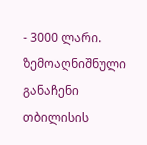- 3000 ლარი.
ზემოაღნიშნული განაჩენი თბილისის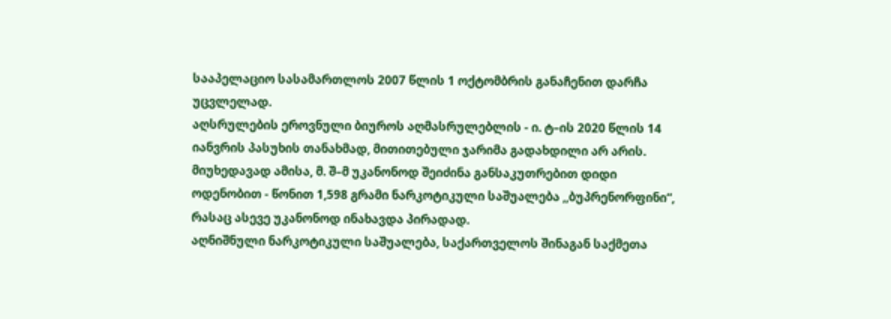სააპელაციო სასამართლოს 2007 წლის 1 ოქტომბრის განაჩენით დარჩა უცვლელად.
აღსრულების ეროვნული ბიუროს აღმასრულებლის - ი. ტ–ის 2020 წლის 14 იანვრის პასუხის თანახმად, მითითებული ჯარიმა გადახდილი არ არის.
მიუხედავად ამისა, მ. შ–მ უკანონოდ შეიძინა განსაკუთრებით დიდი ოდენობით - წონით 1,598 გრამი ნარკოტიკული საშუალება ,,ბუპრენორფინი“, რასაც ასევე უკანონოდ ინახავდა პირადად.
აღნიშნული ნარკოტიკული საშუალება, საქართველოს შინაგან საქმეთა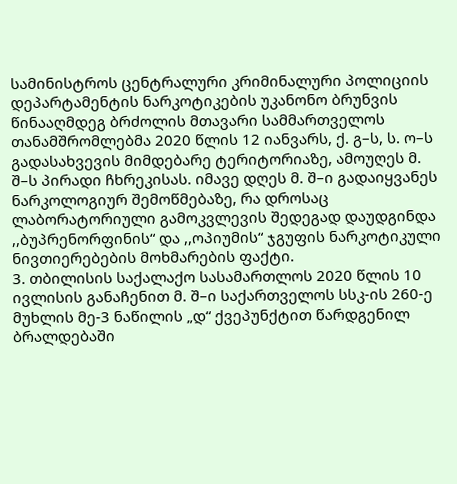სამინისტროს ცენტრალური კრიმინალური პოლიციის დეპარტამენტის ნარკოტიკების უკანონო ბრუნვის წინააღმდეგ ბრძოლის მთავარი სამმართველოს თანამშრომლებმა 2020 წლის 12 იანვარს, ქ. გ–ს, ს. ო–ს გადასახვევის მიმდებარე ტერიტორიაზე, ამოუღეს მ. შ–ს პირადი ჩხრეკისას. იმავე დღეს მ. შ–ი გადაიყვანეს ნარკოლოგიურ შემოწმებაზე, რა დროსაც ლაბორატორიული გამოკვლევის შედეგად დაუდგინდა ,,ბუპრენორფინის“ და ,,ოპიუმის“ ჯგუფის ნარკოტიკული ნივთიერებების მოხმარების ფაქტი.
3. თბილისის საქალაქო სასამართლოს 2020 წლის 10 ივლისის განაჩენით მ. შ–ი საქართველოს სსკ-ის 260-ე მუხლის მე-3 ნაწილის „დ“ ქვეპუნქტით წარდგენილ ბრალდებაში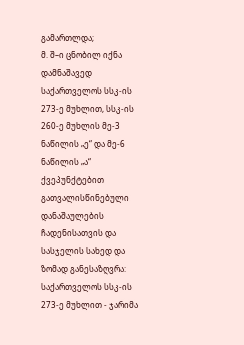გამართლდა;
მ. შ–ი ცნობილ იქნა დამნაშავედ საქართველოს სსკ-ის 273-ე მუხლით, სსკ-ის 260-ე მუხლის მე-3 ნაწილის „ე“ და მე-6 ნაწილის „ა“ ქვეპუნქტებით გათვალისწინებული დანაშაულების ჩადენისათვის და სასჯელის სახედ და ზომად განესაზღვრა:
საქართველოს სსკ-ის 273-ე მუხლით - ჯარიმა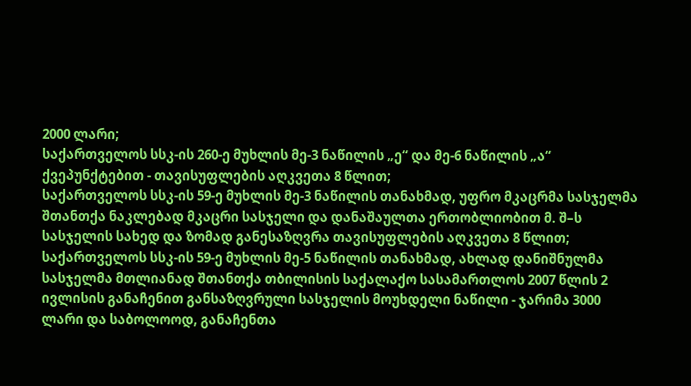2000 ლარი;
საქართველოს სსკ-ის 260-ე მუხლის მე-3 ნაწილის „ე“ და მე-6 ნაწილის „ა“ ქვეპუნქტებით - თავისუფლების აღკვეთა 8 წლით;
საქართველოს სსკ-ის 59-ე მუხლის მე-3 ნაწილის თანახმად, უფრო მკაცრმა სასჯელმა შთანთქა ნაკლებად მკაცრი სასჯელი და დანაშაულთა ერთობლიობით მ. შ–ს სასჯელის სახედ და ზომად განესაზღვრა თავისუფლების აღკვეთა 8 წლით;
საქართველოს სსკ-ის 59-ე მუხლის მე-5 ნაწილის თანახმად, ახლად დანიშნულმა სასჯელმა მთლიანად შთანთქა თბილისის საქალაქო სასამართლოს 2007 წლის 2 ივლისის განაჩენით განსაზღვრული სასჯელის მოუხდელი ნაწილი - ჯარიმა 3000 ლარი და საბოლოოდ, განაჩენთა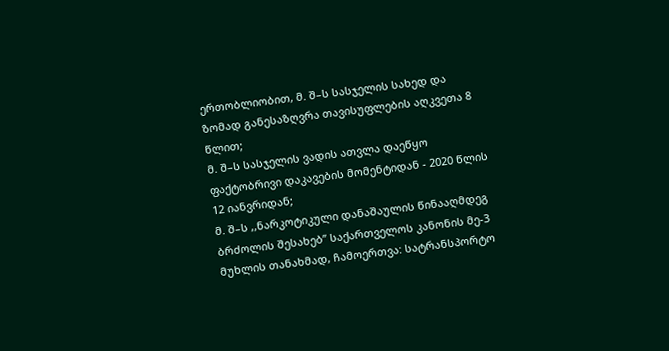ერთობლიობით, მ. შ–ს სასჯელის სახედ და ზომად განესაზღვრა თავისუფლების აღკვეთა 8 წლით;
მ. შ–ს სასჯელის ვადის ათვლა დაეწყო ფაქტობრივი დაკავების მომენტიდან - 2020 წლის 12 იანვრიდან;
მ. შ–ს ,,ნარკოტიკული დანაშაულის წინააღმდეგ ბრძოლის შესახებ” საქართველოს კანონის მე-3 მუხლის თანახმად, ჩამოერთვა: სატრანსპორტო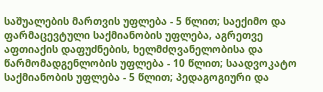საშუალების მართვის უფლება - 5 წლით; საექიმო და ფარმაცევტული საქმიანობის უფლება, აგრეთვე აფთიაქის დაფუძნების, ხელმძღვანელობისა და წარმომადგენლობის უფლება - 10 წლით; საადვოკატო საქმიანობის უფლება - 5 წლით; პედაგოგიური და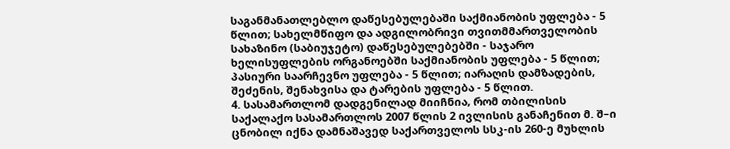საგანმანათლებლო დაწესებულებაში საქმიანობის უფლება - 5 წლით; სახელმწიფო და ადგილობრივი თვითმმართველობის სახაზინო (საბიუჯეტო) დაწესებულებებში - საჯარო ხელისუფლების ორგანოებში საქმიანობის უფლება - 5 წლით; პასიური საარჩევნო უფლება - 5 წლით; იარაღის დამზადების, შეძენის, შენახვისა და ტარების უფლება - 5 წლით.
4. სასამართლომ დადგენილად მიიჩნია, რომ თბილისის საქალაქო სასამართლოს 2007 წლის 2 ივლისის განაჩენით მ. შ–ი ცნობილ იქნა დამნაშავედ საქართველოს სსკ-ის 260-ე მუხლის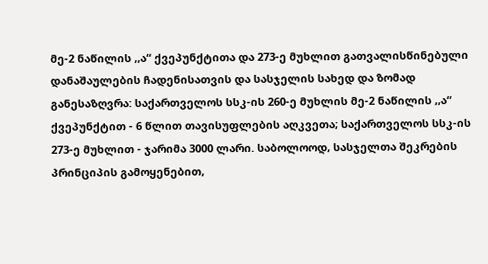მე-2 ნაწილის ,,ა“ ქვეპუნქტითა და 273-ე მუხლით გათვალისწინებული დანაშაულების ჩადენისათვის და სასჯელის სახედ და ზომად განესაზღვრა: საქართველოს სსკ-ის 260-ე მუხლის მე-2 ნაწილის ,,ა“ ქვეპუნქტით - 6 წლით თავისუფლების აღკვეთა; საქართველოს სსკ-ის 273-ე მუხლით - ჯარიმა 3000 ლარი. საბოლოოდ, სასჯელთა შეკრების პრინციპის გამოყენებით,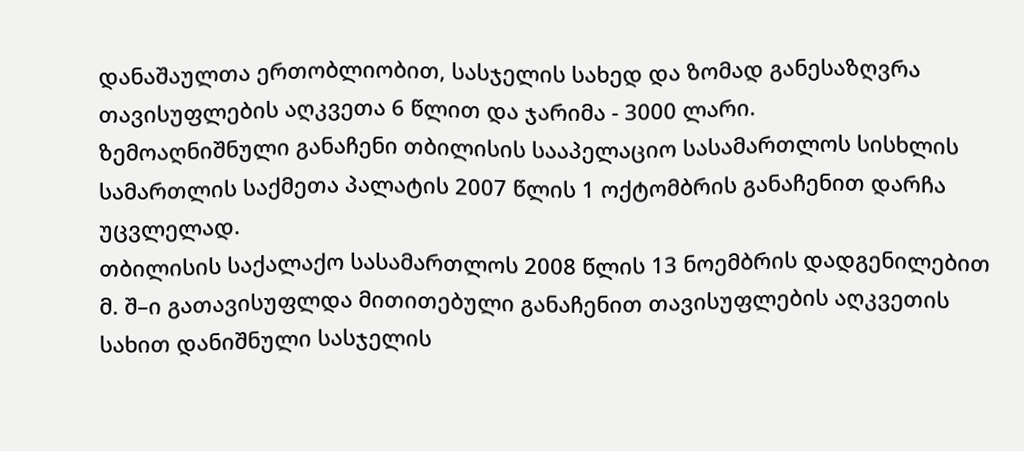დანაშაულთა ერთობლიობით, სასჯელის სახედ და ზომად განესაზღვრა თავისუფლების აღკვეთა 6 წლით და ჯარიმა - 3000 ლარი.
ზემოაღნიშნული განაჩენი თბილისის სააპელაციო სასამართლოს სისხლის სამართლის საქმეთა პალატის 2007 წლის 1 ოქტომბრის განაჩენით დარჩა უცვლელად.
თბილისის საქალაქო სასამართლოს 2008 წლის 13 ნოემბრის დადგენილებით მ. შ–ი გათავისუფლდა მითითებული განაჩენით თავისუფლების აღკვეთის სახით დანიშნული სასჯელის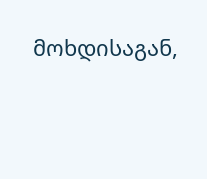მოხდისაგან,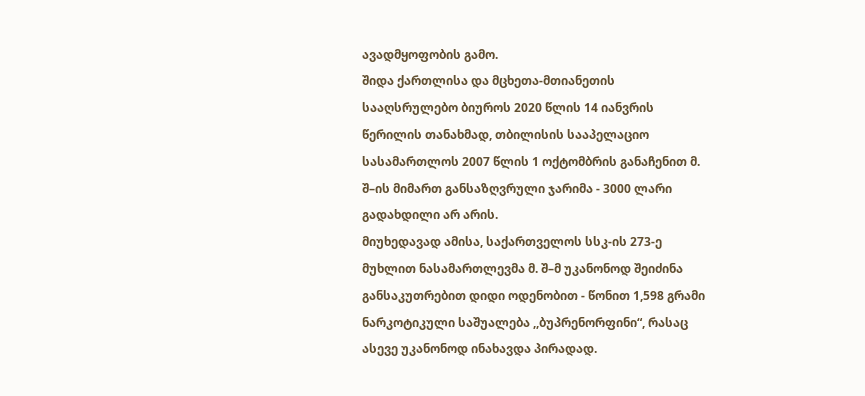ავადმყოფობის გამო.
შიდა ქართლისა და მცხეთა-მთიანეთის სააღსრულებო ბიუროს 2020 წლის 14 იანვრის წერილის თანახმად, თბილისის სააპელაციო სასამართლოს 2007 წლის 1 ოქტომბრის განაჩენით მ. შ–ის მიმართ განსაზღვრული ჯარიმა - 3000 ლარი გადახდილი არ არის.
მიუხედავად ამისა, საქართველოს სსკ-ის 273-ე მუხლით ნასამართლევმა მ. შ–მ უკანონოდ შეიძინა განსაკუთრებით დიდი ოდენობით - წონით 1,598 გრამი ნარკოტიკული საშუალება ,,ბუპრენორფინი“, რასაც ასევე უკანონოდ ინახავდა პირადად.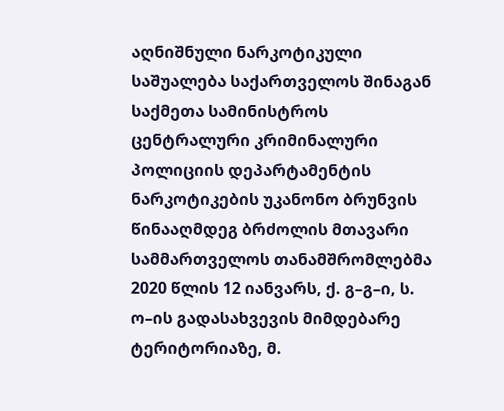აღნიშნული ნარკოტიკული საშუალება საქართველოს შინაგან საქმეთა სამინისტროს ცენტრალური კრიმინალური პოლიციის დეპარტამენტის ნარკოტიკების უკანონო ბრუნვის წინააღმდეგ ბრძოლის მთავარი სამმართველოს თანამშრომლებმა 2020 წლის 12 იანვარს, ქ. გ–გ–ი, ს. ო–ის გადასახვევის მიმდებარე ტერიტორიაზე, მ.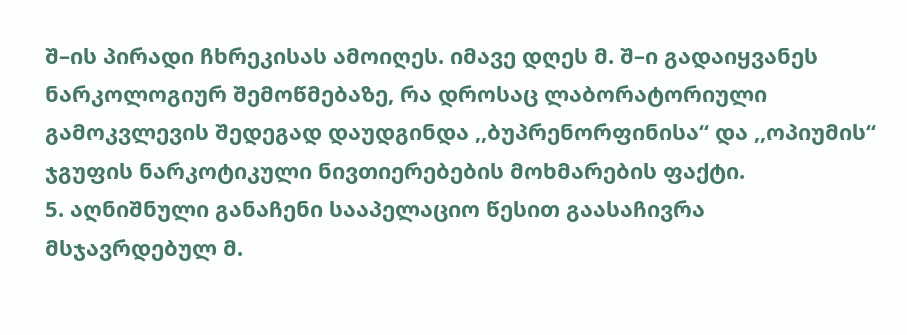შ–ის პირადი ჩხრეკისას ამოიღეს. იმავე დღეს მ. შ–ი გადაიყვანეს ნარკოლოგიურ შემოწმებაზე, რა დროსაც ლაბორატორიული გამოკვლევის შედეგად დაუდგინდა ,,ბუპრენორფინისა“ და ,,ოპიუმის“ ჯგუფის ნარკოტიკული ნივთიერებების მოხმარების ფაქტი.
5. აღნიშნული განაჩენი სააპელაციო წესით გაასაჩივრა მსჯავრდებულ მ.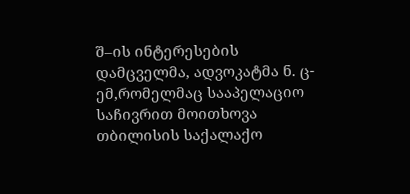შ–ის ინტერესების დამცველმა, ადვოკატმა ნ. ც-ემ,რომელმაც სააპელაციო საჩივრით მოითხოვა თბილისის საქალაქო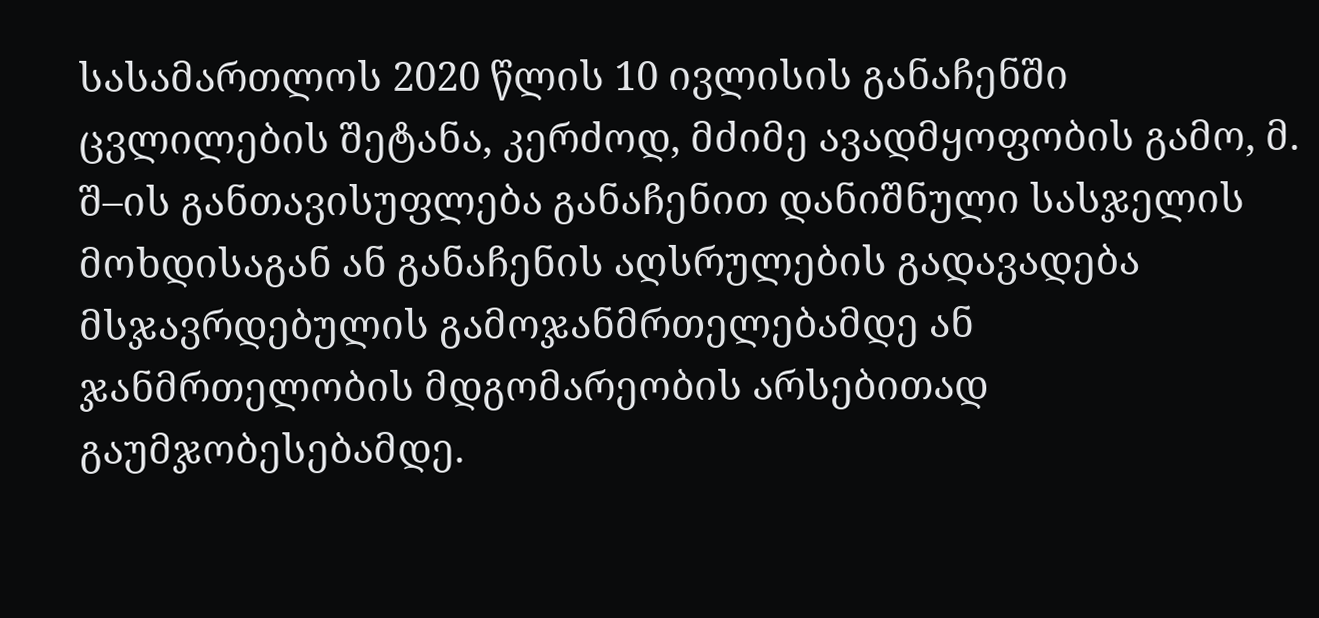სასამართლოს 2020 წლის 10 ივლისის განაჩენში ცვლილების შეტანა, კერძოდ, მძიმე ავადმყოფობის გამო, მ. შ–ის განთავისუფლება განაჩენით დანიშნული სასჯელის მოხდისაგან ან განაჩენის აღსრულების გადავადება მსჯავრდებულის გამოჯანმრთელებამდე ან ჯანმრთელობის მდგომარეობის არსებითად გაუმჯობესებამდე.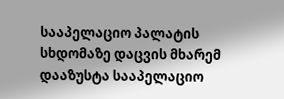სააპელაციო პალატის სხდომაზე დაცვის მხარემ დააზუსტა სააპელაციო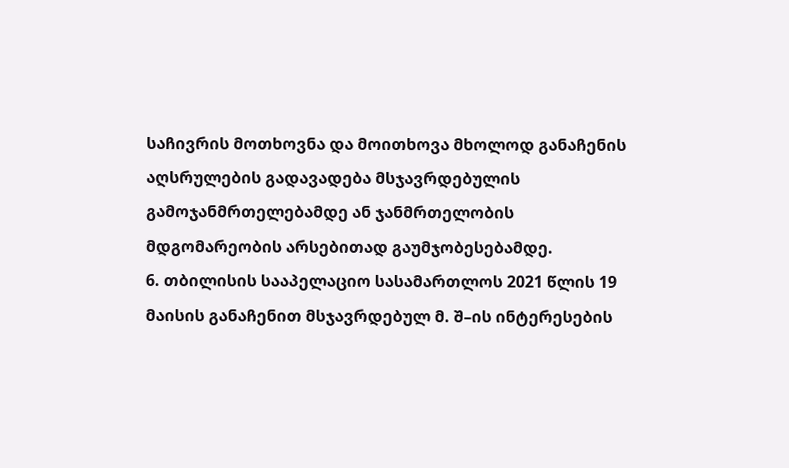საჩივრის მოთხოვნა და მოითხოვა მხოლოდ განაჩენის აღსრულების გადავადება მსჯავრდებულის გამოჯანმრთელებამდე ან ჯანმრთელობის მდგომარეობის არსებითად გაუმჯობესებამდე.
6. თბილისის სააპელაციო სასამართლოს 2021 წლის 19 მაისის განაჩენით მსჯავრდებულ მ. შ–ის ინტერესების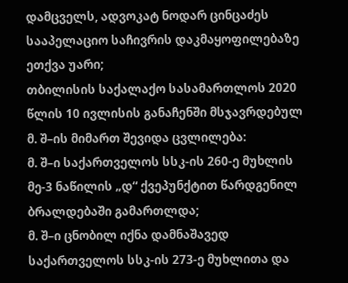დამცველს, ადვოკატ ნოდარ ცინცაძეს სააპელაციო საჩივრის დაკმაყოფილებაზე ეთქვა უარი;
თბილისის საქალაქო სასამართლოს 2020 წლის 10 ივლისის განაჩენში მსჯავრდებულ მ. შ–ის მიმართ შევიდა ცვლილება:
მ. შ–ი საქართველოს სსკ-ის 260-ე მუხლის მე-3 ნაწილის „დ“ ქვეპუნქტით წარდგენილ ბრალდებაში გამართლდა;
მ. შ–ი ცნობილ იქნა დამნაშავედ საქართველოს სსკ-ის 273-ე მუხლითა და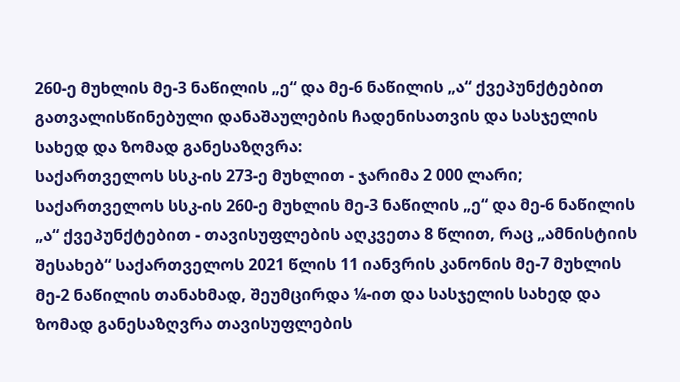260-ე მუხლის მე-3 ნაწილის „ე“ და მე-6 ნაწილის „ა“ ქვეპუნქტებით გათვალისწინებული დანაშაულების ჩადენისათვის და სასჯელის სახედ და ზომად განესაზღვრა:
საქართველოს სსკ-ის 273-ე მუხლით - ჯარიმა 2 000 ლარი;
საქართველოს სსკ-ის 260-ე მუხლის მე-3 ნაწილის „ე“ და მე-6 ნაწილის „ა“ ქვეპუნქტებით - თავისუფლების აღკვეთა 8 წლით, რაც „ამნისტიის შესახებ“ საქართველოს 2021 წლის 11 იანვრის კანონის მე-7 მუხლის მე-2 ნაწილის თანახმად, შეუმცირდა ¼-ით და სასჯელის სახედ და ზომად განესაზღვრა თავისუფლების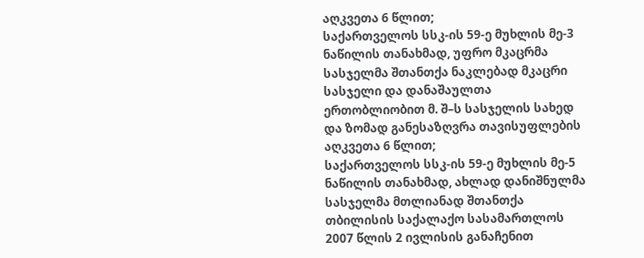აღკვეთა 6 წლით;
საქართველოს სსკ-ის 59-ე მუხლის მე-3 ნაწილის თანახმად, უფრო მკაცრმა სასჯელმა შთანთქა ნაკლებად მკაცრი სასჯელი და დანაშაულთა ერთობლიობით მ. შ–ს სასჯელის სახედ და ზომად განესაზღვრა თავისუფლების აღკვეთა 6 წლით;
საქართველოს სსკ-ის 59-ე მუხლის მე-5 ნაწილის თანახმად, ახლად დანიშნულმა სასჯელმა მთლიანად შთანთქა თბილისის საქალაქო სასამართლოს 2007 წლის 2 ივლისის განაჩენით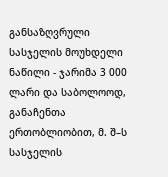განსაზღვრული სასჯელის მოუხდელი ნაწილი - ჯარიმა 3 000 ლარი და საბოლოოდ, განაჩენთა ერთობლიობით, მ. შ–ს სასჯელის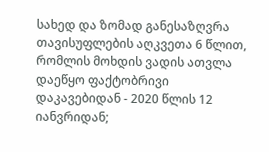სახედ და ზომად განესაზღვრა თავისუფლების აღკვეთა 6 წლით, რომლის მოხდის ვადის ათვლა დაეწყო ფაქტობრივი დაკავებიდან - 2020 წლის 12 იანვრიდან;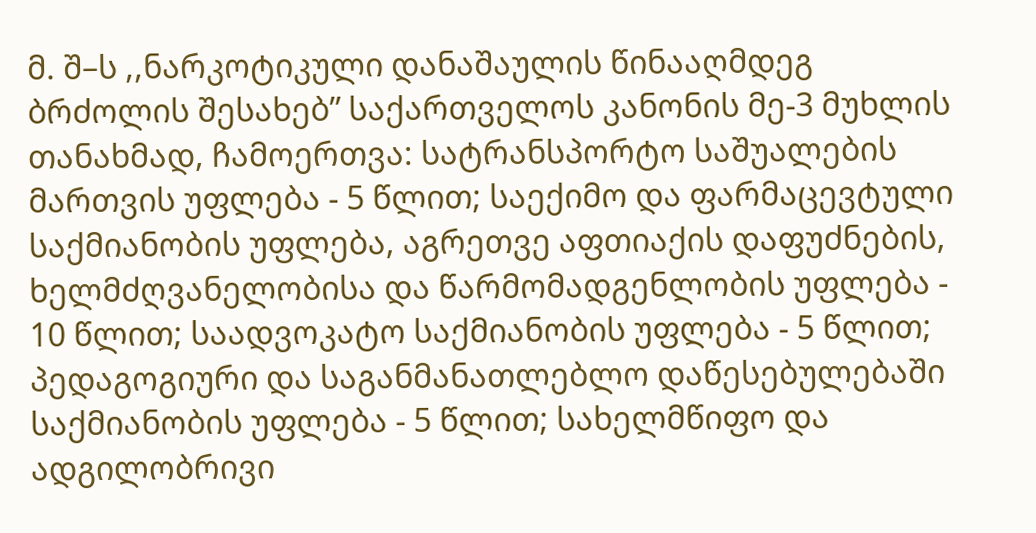მ. შ–ს ,,ნარკოტიკული დანაშაულის წინააღმდეგ ბრძოლის შესახებ” საქართველოს კანონის მე-3 მუხლის თანახმად, ჩამოერთვა: სატრანსპორტო საშუალების მართვის უფლება - 5 წლით; საექიმო და ფარმაცევტული საქმიანობის უფლება, აგრეთვე აფთიაქის დაფუძნების, ხელმძღვანელობისა და წარმომადგენლობის უფლება - 10 წლით; საადვოკატო საქმიანობის უფლება - 5 წლით; პედაგოგიური და საგანმანათლებლო დაწესებულებაში საქმიანობის უფლება - 5 წლით; სახელმწიფო და ადგილობრივი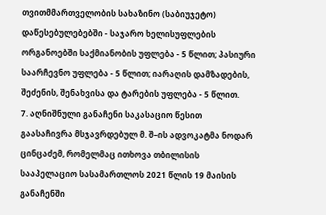თვითმმართველობის სახაზინო (საბიუჯეტო) დაწესებულებებში - საჯარო ხელისუფლების ორგანოებში საქმიანობის უფლება - 5 წლით; პასიური საარჩევნო უფლება - 5 წლით; იარაღის დამზადების, შეძენის, შენახვისა და ტარების უფლება - 5 წლით.
7. აღნიშნული განაჩენი საკასაციო წესით გაასაჩივრა მსჯავრდებულ მ. შ–ის ადვოკატმა ნოდარ ცინცაძემ, რომელმაც ითხოვა თბილისის სააპელაციო სასამართლოს 2021 წლის 19 მაისის განაჩენში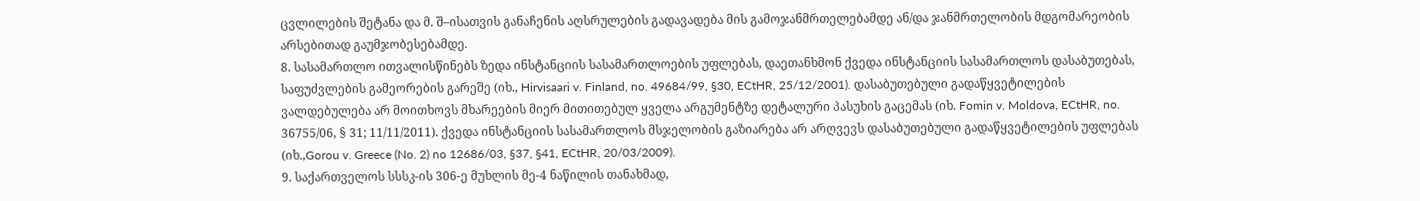ცვლილების შეტანა და მ. შ–ისათვის განაჩენის აღსრულების გადავადება მის გამოჯანმრთელებამდე ან/და ჯანმრთელობის მდგომარეობის არსებითად გაუმჯობესებამდე.
8. სასამართლო ითვალისწინებს ზედა ინსტანციის სასამართლოების უფლებას, დაეთანხმონ ქვედა ინსტანციის სასამართლოს დასაბუთებას, საფუძვლების გამეორების გარეშე (იხ., Hirvisaari v. Finland, no. 49684/99, §30, ECtHR, 25/12/2001). დასაბუთებული გადაწყვეტილების ვალდებულება არ მოითხოვს მხარეების მიერ მითითებულ ყველა არგუმენტზე დეტალური პასუხის გაცემას (იხ. Fomin v. Moldova, ECtHR, no. 36755/06, § 31; 11/11/2011). ქვედა ინსტანციის სასამართლოს მსჯელობის გაზიარება არ არღვევს დასაბუთებული გადაწყვეტილების უფლებას (იხ.,Gorou v. Greece (No. 2) no 12686/03, §37, §41, ECtHR, 20/03/2009).
9. საქართველოს სსსკ-ის 306-ე მუხლის მე-4 ნაწილის თანახმად,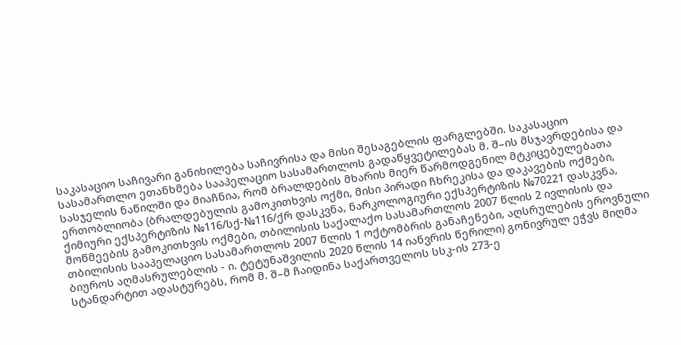საკასაციო საჩივარი განიხილება საჩივრისა და მისი შესაგებლის ფარგლებში. საკასაციო სასამართლო ეთანხმება სააპელაციო სასამართლოს გადაწყვეტილებას მ. შ–ის მსჯავრდებისა და სასჯელის ნაწილში და მიაჩნია, რომ ბრალდების მხარის მიერ წარმოდგენილ მტკიცებულებათა ერთობლიობა (ბრალდებულის გამოკითხვის ოქმი, მისი პირადი ჩხრეკისა და დაკავების ოქმები, ქიმიური ექსპერტიზის №116/სქ-№116/ქრ დასკვნა, ნარკოლოგიური ექსპერტიზის №70221 დასკვნა, მოწმეების გამოკითხვის ოქმები, თბილისის საქალაქო სასამართლოს 2007 წლის 2 ივლისის და თბილისის სააპელაციო სასამართლოს 2007 წლის 1 ოქტომბრის განაჩენები, აღსრულების ეროვნული ბიუროს აღმასრულებლის - ი. ტეტუნაშვილის 2020 წლის 14 იანვრის წერილი) გონივრულ ეჭვს მიღმა სტანდარტით ადასტურებს, რომ მ. შ–მ ჩაიდინა საქართველოს სსკ-ის 273-ე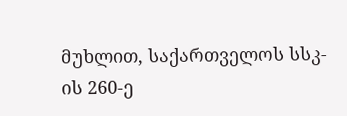მუხლით, საქართველოს სსკ-ის 260-ე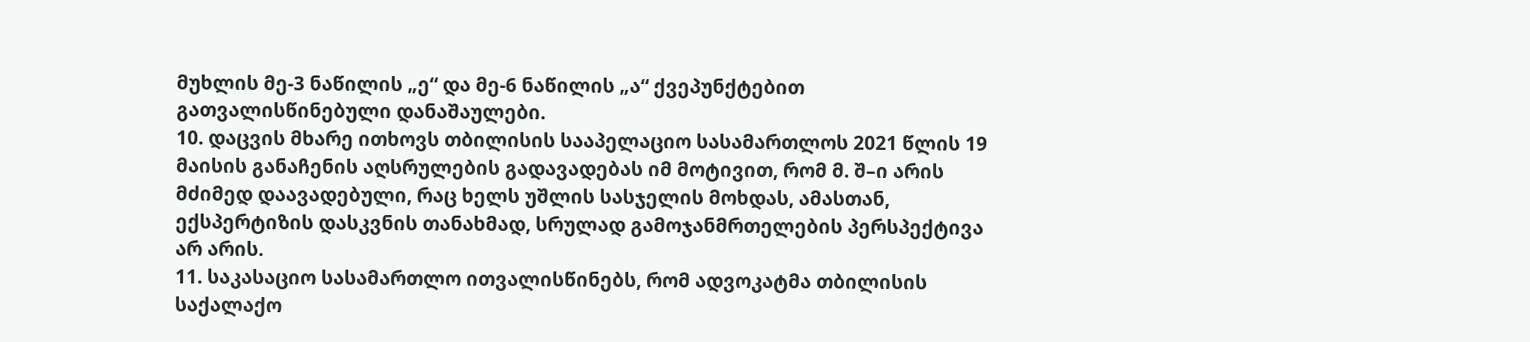მუხლის მე-3 ნაწილის „ე“ და მე-6 ნაწილის „ა“ ქვეპუნქტებით გათვალისწინებული დანაშაულები.
10. დაცვის მხარე ითხოვს თბილისის სააპელაციო სასამართლოს 2021 წლის 19 მაისის განაჩენის აღსრულების გადავადებას იმ მოტივით, რომ მ. შ–ი არის მძიმედ დაავადებული, რაც ხელს უშლის სასჯელის მოხდას, ამასთან, ექსპერტიზის დასკვნის თანახმად, სრულად გამოჯანმრთელების პერსპექტივა არ არის.
11. საკასაციო სასამართლო ითვალისწინებს, რომ ადვოკატმა თბილისის საქალაქო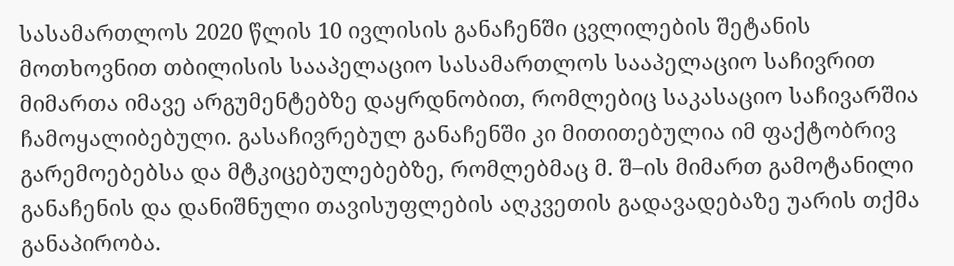სასამართლოს 2020 წლის 10 ივლისის განაჩენში ცვლილების შეტანის მოთხოვნით თბილისის სააპელაციო სასამართლოს სააპელაციო საჩივრით მიმართა იმავე არგუმენტებზე დაყრდნობით, რომლებიც საკასაციო საჩივარშია ჩამოყალიბებული. გასაჩივრებულ განაჩენში კი მითითებულია იმ ფაქტობრივ გარემოებებსა და მტკიცებულებებზე, რომლებმაც მ. შ–ის მიმართ გამოტანილი განაჩენის და დანიშნული თავისუფლების აღკვეთის გადავადებაზე უარის თქმა განაპირობა.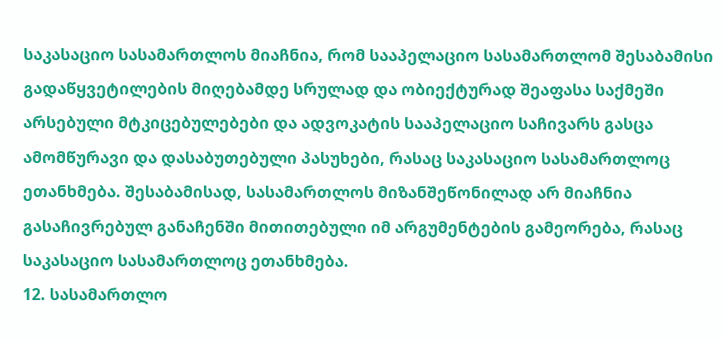საკასაციო სასამართლოს მიაჩნია, რომ სააპელაციო სასამართლომ შესაბამისი გადაწყვეტილების მიღებამდე სრულად და ობიექტურად შეაფასა საქმეში არსებული მტკიცებულებები და ადვოკატის სააპელაციო საჩივარს გასცა ამომწურავი და დასაბუთებული პასუხები, რასაც საკასაციო სასამართლოც ეთანხმება. შესაბამისად, სასამართლოს მიზანშეწონილად არ მიაჩნია გასაჩივრებულ განაჩენში მითითებული იმ არგუმენტების გამეორება, რასაც საკასაციო სასამართლოც ეთანხმება.
12. სასამართლო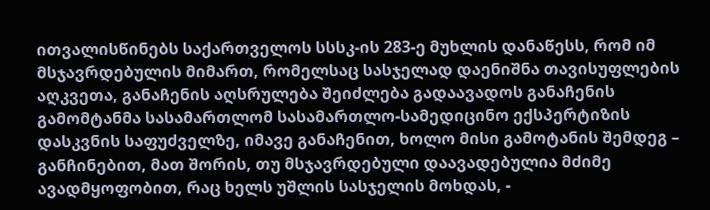ითვალისწინებს საქართველოს სსსკ-ის 283-ე მუხლის დანაწესს, რომ იმ მსჯავრდებულის მიმართ, რომელსაც სასჯელად დაენიშნა თავისუფლების აღკვეთა, განაჩენის აღსრულება შეიძლება გადაავადოს განაჩენის გამომტანმა სასამართლომ სასამართლო-სამედიცინო ექსპერტიზის დასკვნის საფუძველზე, იმავე განაჩენით, ხოლო მისი გამოტანის შემდეგ – განჩინებით, მათ შორის, თუ მსჯავრდებული დაავადებულია მძიმე ავადმყოფობით, რაც ხელს უშლის სასჯელის მოხდას, -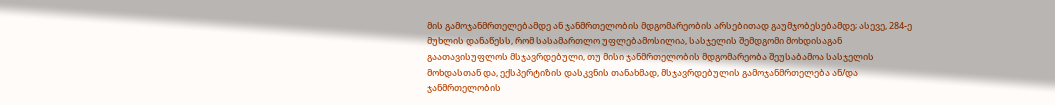მის გამოჯანმრთელებამდე ან ჯანმრთელობის მდგომარეობის არსებითად გაუმჯობესებამდე; ასევე, 284-ე მუხლის დანაწესს, რომ სასამართლო უფლებამოსილია, სასჯელის შემდგომი მოხდისაგან გაათავისუფლოს მსჯავრდებული, თუ მისი ჯანმრთელობის მდგომარეობა შეუსაბამოა სასჯელის მოხდასთან და, ექსპერტიზის დასკვნის თანახმად, მსჯავრდებულის გამოჯანმრთელება ან/და ჯანმრთელობის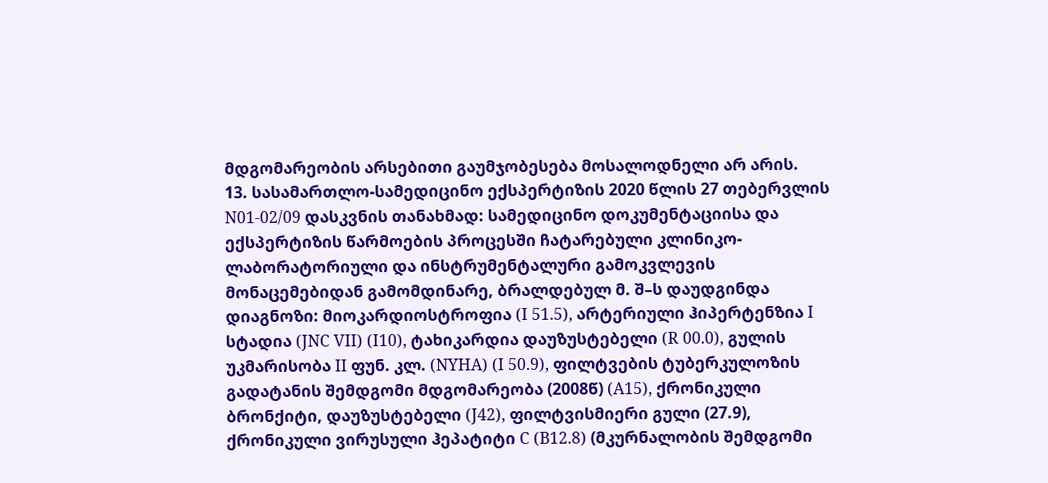მდგომარეობის არსებითი გაუმჯობესება მოსალოდნელი არ არის.
13. სასამართლო-სამედიცინო ექსპერტიზის 2020 წლის 27 თებერვლის N01-02/09 დასკვნის თანახმად: სამედიცინო დოკუმენტაციისა და ექსპერტიზის წარმოების პროცესში ჩატარებული კლინიკო-ლაბორატორიული და ინსტრუმენტალური გამოკვლევის მონაცემებიდან გამომდინარე, ბრალდებულ მ. შ–ს დაუდგინდა დიაგნოზი: მიოკარდიოსტროფია (I 51.5), არტერიული ჰიპერტენზია I სტადია (JNC VII) (I10), ტახიკარდია დაუზუსტებელი (R 00.0), გულის უკმარისობა II ფუნ. კლ. (NYHA) (I 50.9), ფილტვების ტუბერკულოზის გადატანის შემდგომი მდგომარეობა (2008წ) (A15), ქრონიკული ბრონქიტი, დაუზუსტებელი (J42), ფილტვისმიერი გული (27.9), ქრონიკული ვირუსული ჰეპატიტი C (B12.8) (მკურნალობის შემდგომი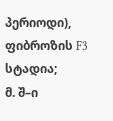პერიოდი), ფიბროზის F3 სტადია;
მ. შ–ი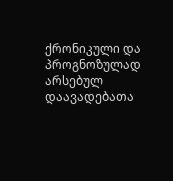ქრონიკული და პროგნოზულად არსებულ დაავადებათა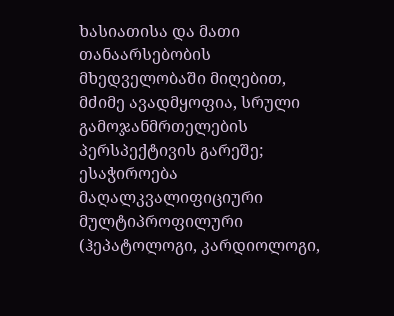ხასიათისა და მათი თანაარსებობის მხედველობაში მიღებით, მძიმე ავადმყოფია, სრული გამოჯანმრთელების პერსპექტივის გარეშე;
ესაჭიროება მაღალკვალიფიციური მულტიპროფილური (ჰეპატოლოგი, კარდიოლოგი,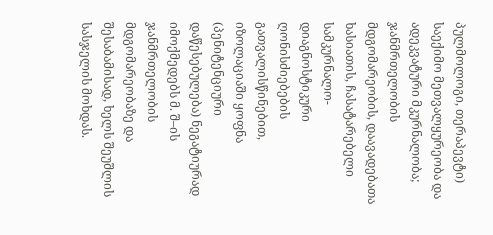პულმოლოგი, თერაპევტი) საექიმო მეთვალყურეობა და ადეკვატური მკურნალობა;
ჯანმრთელობის მდგომარეობის, დაავადებათა ხასიათის, ჩასატარებელი სამკურნალო-დიაგნოსტიკური ღონისძიებების გათვალისწინებით, იზოლაციაში ყოფნა (პენიტენციური დაწესებულება) ნეგატიურად იმოქმედებს მ. შ–ის ჯანმრთელობის მდგომარეობაზე და შესაბამისად, ხელს შეუშლის სასჯელის მოხდას.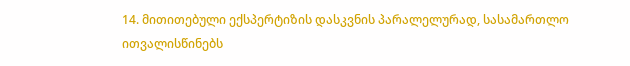14. მითითებული ექსპერტიზის დასკვნის პარალელურად, სასამართლო ითვალისწინებს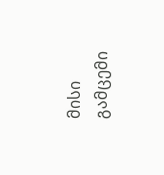მისი გამცემი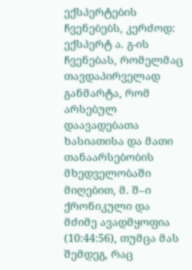ექსპერტების ჩვენებებს, კერძოდ: ექსპერტ ა. გ-ის ჩვენებას, რომელმაც თავდაპირველად განმარტა, რომ არსებულ დაავადებათა ხასიათისა და მათი თანაარსებობის მხედველობაში მიღებით, მ. შ–ი ქრონიკული და მძიმე ავადმყოფია (10:44:56), თუმცა მას შემდეგ, რაც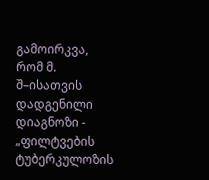გამოირკვა, რომ მ. შ–ისათვის დადგენილი დიაგნოზი - „ფილტვების ტუბერკულოზის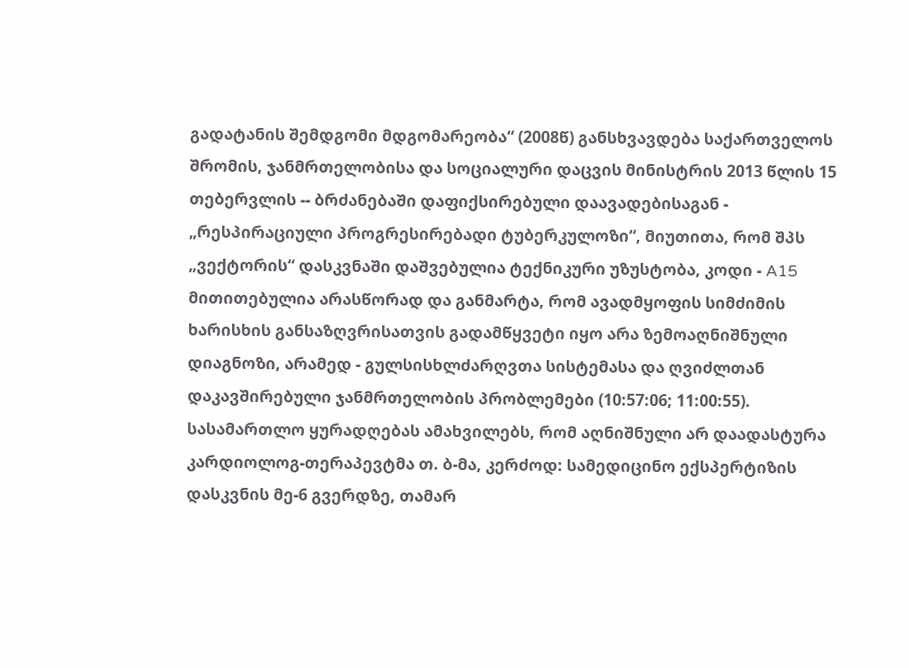გადატანის შემდგომი მდგომარეობა“ (2008წ) განსხვავდება საქართველოს შრომის, ჯანმრთელობისა და სოციალური დაცვის მინისტრის 2013 წლის 15 თებერვლის -- ბრძანებაში დაფიქსირებული დაავადებისაგან - „რესპირაციული პროგრესირებადი ტუბერკულოზი“, მიუთითა, რომ შპს „ვექტორის“ დასკვნაში დაშვებულია ტექნიკური უზუსტობა, კოდი - A15 მითითებულია არასწორად და განმარტა, რომ ავადმყოფის სიმძიმის ხარისხის განსაზღვრისათვის გადამწყვეტი იყო არა ზემოაღნიშნული დიაგნოზი, არამედ - გულსისხლძარღვთა სისტემასა და ღვიძლთან დაკავშირებული ჯანმრთელობის პრობლემები (10:57:06; 11:00:55). სასამართლო ყურადღებას ამახვილებს, რომ აღნიშნული არ დაადასტურა კარდიოლოგ-თერაპევტმა თ. ბ-მა, კერძოდ: სამედიცინო ექსპერტიზის დასკვნის მე-6 გვერდზე, თამარ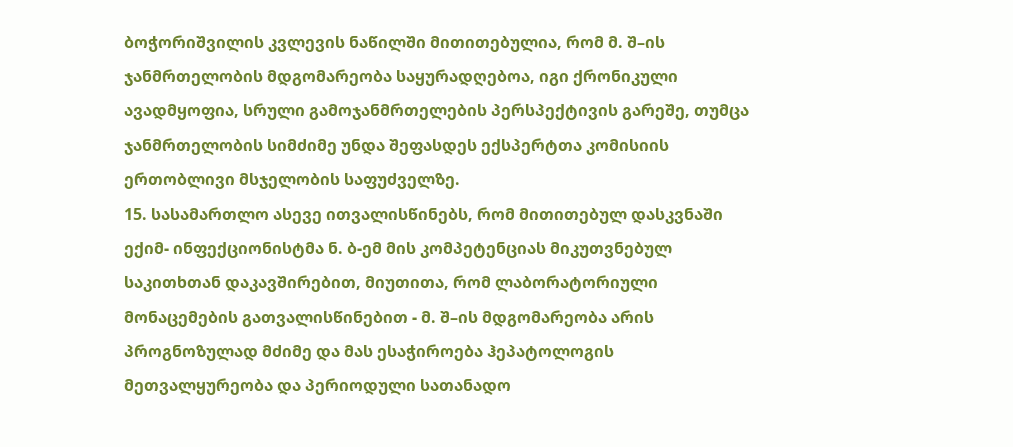ბოჭორიშვილის კვლევის ნაწილში მითითებულია, რომ მ. შ–ის ჯანმრთელობის მდგომარეობა საყურადღებოა, იგი ქრონიკული ავადმყოფია, სრული გამოჯანმრთელების პერსპექტივის გარეშე, თუმცა ჯანმრთელობის სიმძიმე უნდა შეფასდეს ექსპერტთა კომისიის ერთობლივი მსჯელობის საფუძველზე.
15. სასამართლო ასევე ითვალისწინებს, რომ მითითებულ დასკვნაში ექიმ- ინფექციონისტმა ნ. ბ-ემ მის კომპეტენციას მიკუთვნებულ საკითხთან დაკავშირებით, მიუთითა, რომ ლაბორატორიული მონაცემების გათვალისწინებით - მ. შ–ის მდგომარეობა არის პროგნოზულად მძიმე და მას ესაჭიროება ჰეპატოლოგის მეთვალყურეობა და პერიოდული სათანადო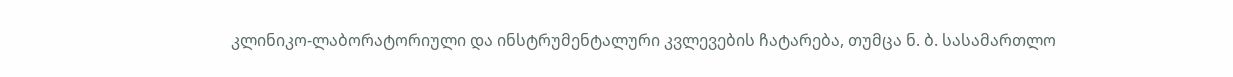კლინიკო-ლაბორატორიული და ინსტრუმენტალური კვლევების ჩატარება, თუმცა ნ. ბ. სასამართლო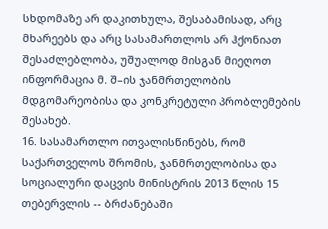სხდომაზე არ დაკითხულა, შესაბამისად, არც მხარეებს და არც სასამართლოს არ ჰქონიათ შესაძლებლობა, უშუალოდ მისგან მიეღოთ ინფორმაცია მ. შ–ის ჯანმრთელობის მდგომარეობისა და კონკრეტული პრობლემების შესახებ.
16. სასამართლო ითვალისწინებს, რომ საქართველოს შრომის, ჯანმრთელობისა და სოციალური დაცვის მინისტრის 2013 წლის 15 თებერვლის -- ბრძანებაში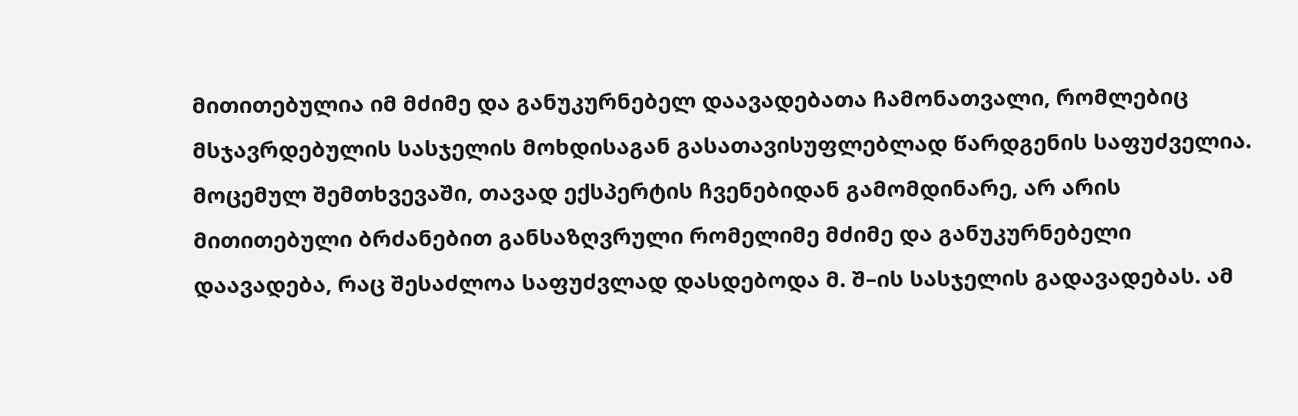მითითებულია იმ მძიმე და განუკურნებელ დაავადებათა ჩამონათვალი, რომლებიც მსჯავრდებულის სასჯელის მოხდისაგან გასათავისუფლებლად წარდგენის საფუძველია. მოცემულ შემთხვევაში, თავად ექსპერტის ჩვენებიდან გამომდინარე, არ არის მითითებული ბრძანებით განსაზღვრული რომელიმე მძიმე და განუკურნებელი დაავადება, რაც შესაძლოა საფუძვლად დასდებოდა მ. შ–ის სასჯელის გადავადებას. ამ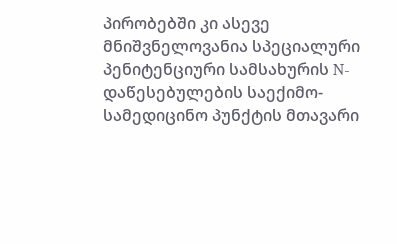პირობებში კი ასევე მნიშვნელოვანია სპეციალური პენიტენციური სამსახურის N- დაწესებულების საექიმო-სამედიცინო პუნქტის მთავარი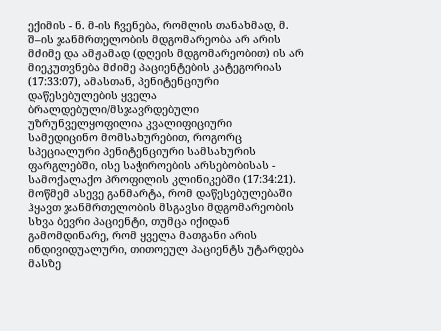ექიმის - ნ. მ-ის ჩვენება, რომლის თანახმად, მ. შ–ის ჯანმრთელობის მდგომარეობა არ არის მძიმე და ამჟამად (დღეის მდგომარეობით) ის არ მიეკუთვნება მძიმე პაციენტების კატეგორიას (17:33:07), ამასთან, პენიტენციური დაწესებულების ყველა ბრალდებული/მსჯავრდებული უზრუნველყოფილია კვალიფიციური სამედიცინო მომსახურებით, როგორც სპეციალური პენიტენციური სამსახურის ფარგლებში, ისე საჭიროების არსებობისას - სამოქალაქო პროფილის კლინიკებში (17:34:21). მოწმემ ასევე განმარტა, რომ დაწესებულებაში ჰყავთ ჯანმრთელობის მსგავსი მდგომარეობის სხვა ბევრი პაციენტი, თუმცა იქიდან გამომდინარე, რომ ყველა მათგანი არის ინდივიდუალური, თითოეულ პაციენტს უტარდება მასზე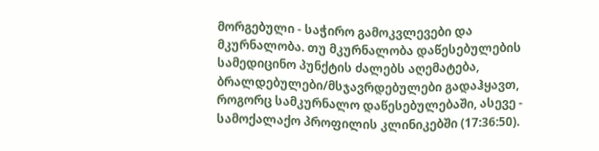მორგებული - საჭირო გამოკვლევები და მკურნალობა. თუ მკურნალობა დაწესებულების სამედიცინო პუნქტის ძალებს აღემატება, ბრალდებულები/მსჯავრდებულები გადაჰყავთ, როგორც სამკურნალო დაწესებულებაში, ასევე - სამოქალაქო პროფილის კლინიკებში (17:36:50).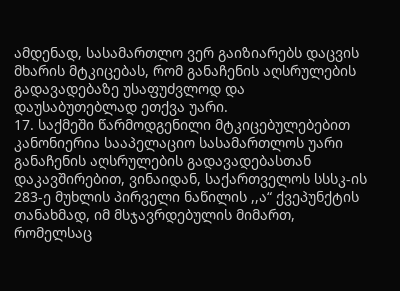ამდენად, სასამართლო ვერ გაიზიარებს დაცვის მხარის მტკიცებას, რომ განაჩენის აღსრულების გადავადებაზე უსაფუძვლოდ და დაუსაბუთებლად ეთქვა უარი.
17. საქმეში წარმოდგენილი მტკიცებულებებით კანონიერია სააპელაციო სასამართლოს უარი განაჩენის აღსრულების გადავადებასთან დაკავშირებით, ვინაიდან, საქართველოს სსსკ-ის 283-ე მუხლის პირველი ნაწილის ,,ა“ ქვეპუნქტის თანახმად, იმ მსჯავრდებულის მიმართ, რომელსაც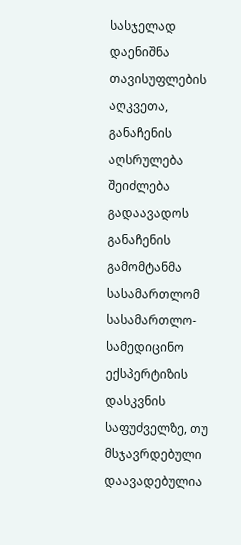სასჯელად დაენიშნა თავისუფლების აღკვეთა, განაჩენის აღსრულება შეიძლება გადაავადოს განაჩენის გამომტანმა სასამართლომ სასამართლო-სამედიცინო ექსპერტიზის დასკვნის საფუძველზე, თუ მსჯავრდებული დაავადებულია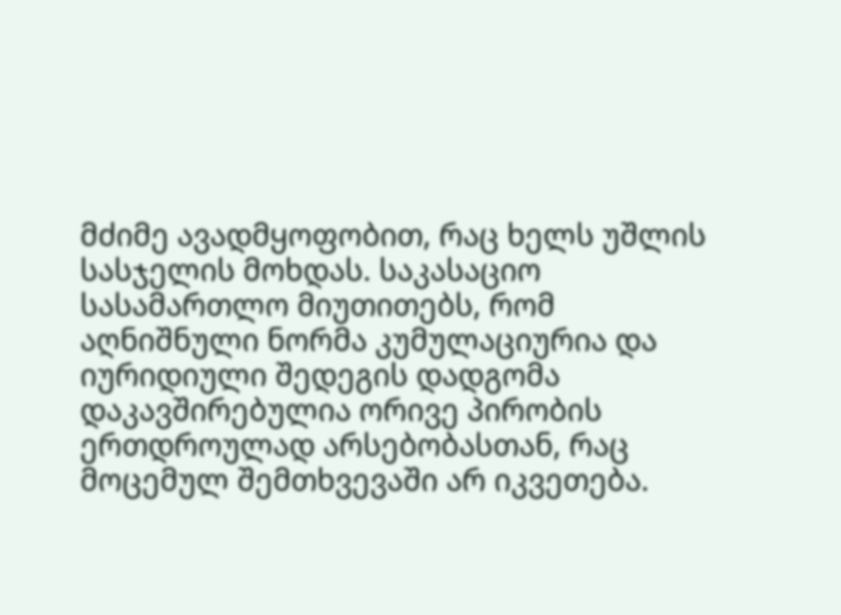მძიმე ავადმყოფობით, რაც ხელს უშლის სასჯელის მოხდას. საკასაციო სასამართლო მიუთითებს, რომ აღნიშნული ნორმა კუმულაციურია და იურიდიული შედეგის დადგომა დაკავშირებულია ორივე პირობის ერთდროულად არსებობასთან, რაც მოცემულ შემთხვევაში არ იკვეთება.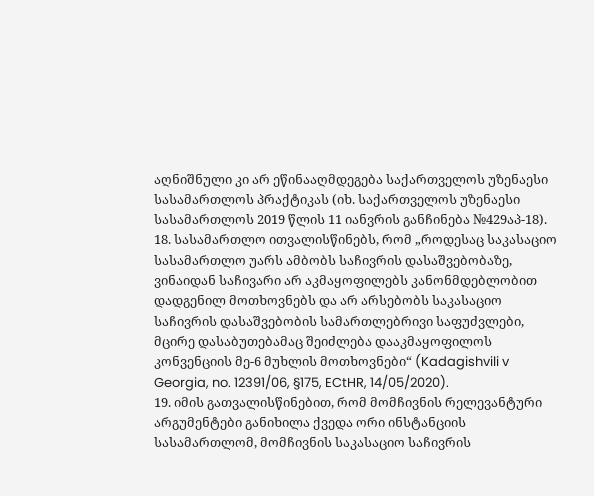აღნიშნული კი არ ეწინააღმდეგება საქართველოს უზენაესი სასამართლოს პრაქტიკას (იხ. საქართველოს უზენაესი სასამართლოს 2019 წლის 11 იანვრის განჩინება №429აპ-18).
18. სასამართლო ითვალისწინებს, რომ „როდესაც საკასაციო სასამართლო უარს ამბობს საჩივრის დასაშვებობაზე, ვინაიდან საჩივარი არ აკმაყოფილებს კანონმდებლობით დადგენილ მოთხოვნებს და არ არსებობს საკასაციო საჩივრის დასაშვებობის სამართლებრივი საფუძვლები, მცირე დასაბუთებამაც შეიძლება დააკმაყოფილოს კონვენციის მე-6 მუხლის მოთხოვნები“ (Kadagishvili v Georgia, no. 12391/06, §175, ECtHR, 14/05/2020).
19. იმის გათვალისწინებით, რომ მომჩივნის რელევანტური არგუმენტები განიხილა ქვედა ორი ინსტანციის სასამართლომ, მომჩივნის საკასაციო საჩივრის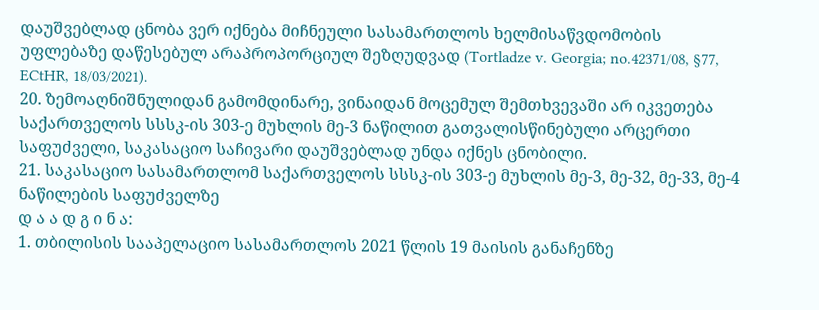დაუშვებლად ცნობა ვერ იქნება მიჩნეული სასამართლოს ხელმისაწვდომობის უფლებაზე დაწესებულ არაპროპორციულ შეზღუდვად (Tortladze v. Georgia; no.42371/08, §77, ECtHR, 18/03/2021).
20. ზემოაღნიშნულიდან გამომდინარე, ვინაიდან მოცემულ შემთხვევაში არ იკვეთება საქართველოს სსსკ-ის 303-ე მუხლის მე-3 ნაწილით გათვალისწინებული არცერთი საფუძველი, საკასაციო საჩივარი დაუშვებლად უნდა იქნეს ცნობილი.
21. საკასაციო სასამართლომ საქართველოს სსსკ-ის 303-ე მუხლის მე-3, მე-32, მე-33, მე-4 ნაწილების საფუძველზე
დ ა ა დ გ ი ნ ა:
1. თბილისის სააპელაციო სასამართლოს 2021 წლის 19 მაისის განაჩენზე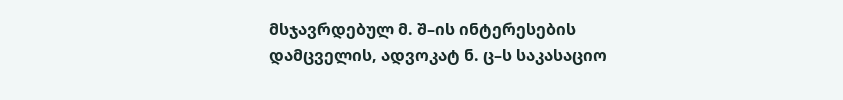მსჯავრდებულ მ. შ–ის ინტერესების დამცველის, ადვოკატ ნ. ც–ს საკასაციო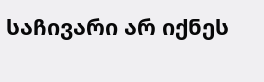საჩივარი არ იქნეს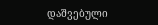დაშვებული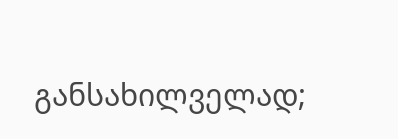განსახილველად;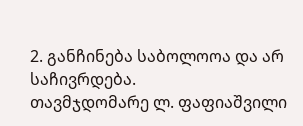2. განჩინება საბოლოოა და არ საჩივრდება.
თავმჯდომარე ლ. ფაფიაშვილი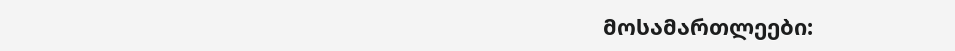მოსამართლეები: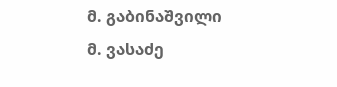მ. გაბინაშვილი
მ. ვასაძე